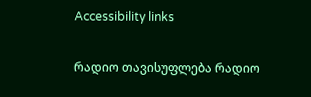Accessibility links

რადიო თავისუფლება რადიო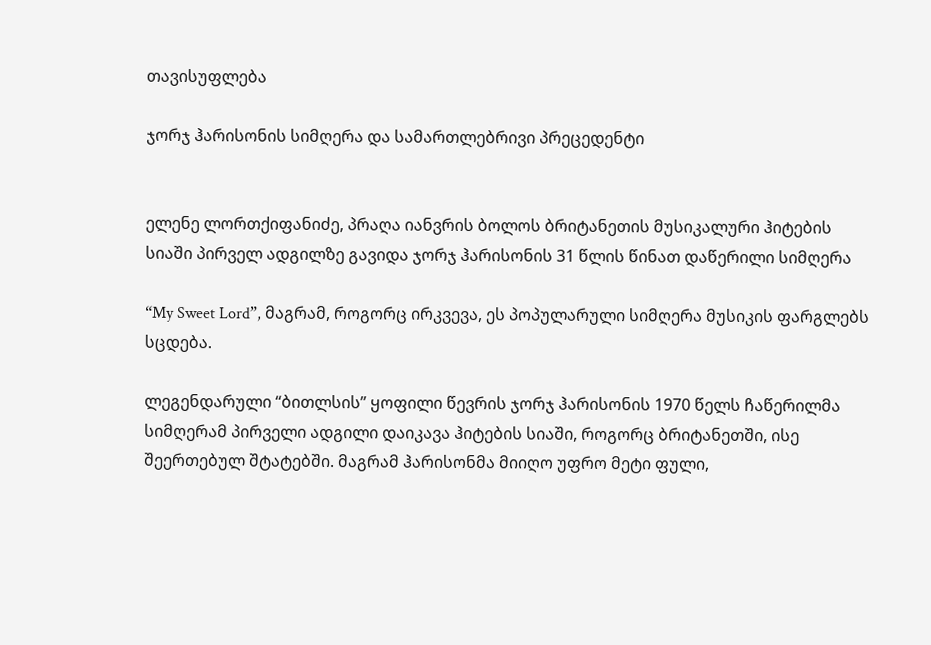თავისუფლება

ჯორჯ ჰარისონის სიმღერა და სამართლებრივი პრეცედენტი


ელენე ლორთქიფანიძე, პრაღა იანვრის ბოლოს ბრიტანეთის მუსიკალური ჰიტების სიაში პირველ ადგილზე გავიდა ჯორჯ ჰარისონის 31 წლის წინათ დაწერილი სიმღერა

“My Sweet Lord”, მაგრამ, როგორც ირკვევა, ეს პოპულარული სიმღერა მუსიკის ფარგლებს სცდება.

ლეგენდარული “ბითლსის” ყოფილი წევრის ჯორჯ ჰარისონის 1970 წელს ჩაწერილმა სიმღერამ პირველი ადგილი დაიკავა ჰიტების სიაში, როგორც ბრიტანეთში, ისე შეერთებულ შტატებში. მაგრამ ჰარისონმა მიიღო უფრო მეტი ფული,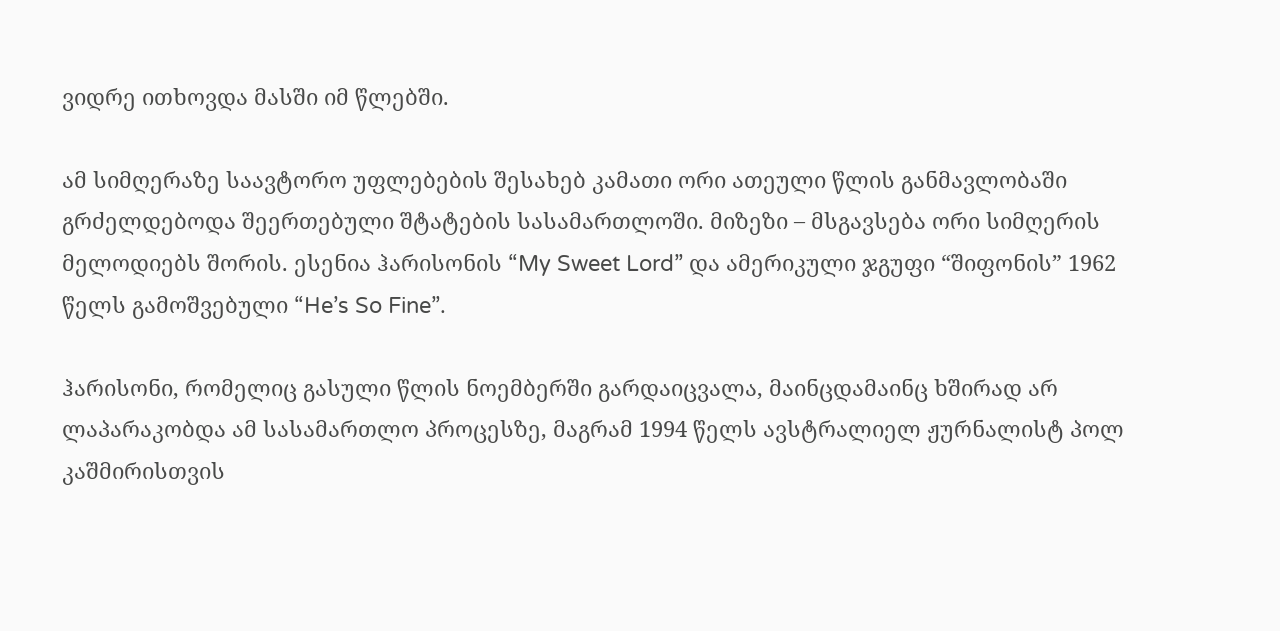ვიდრე ითხოვდა მასში იმ წლებში.

ამ სიმღერაზე საავტორო უფლებების შესახებ კამათი ორი ათეული წლის განმავლობაში გრძელდებოდა შეერთებული შტატების სასამართლოში. მიზეზი – მსგავსება ორი სიმღერის მელოდიებს შორის. ესენია ჰარისონის “My Sweet Lord” და ამერიკული ჯგუფი “შიფონის” 1962 წელს გამოშვებული “He’s So Fine”.

ჰარისონი, რომელიც გასული წლის ნოემბერში გარდაიცვალა, მაინცდამაინც ხშირად არ ლაპარაკობდა ამ სასამართლო პროცესზე, მაგრამ 1994 წელს ავსტრალიელ ჟურნალისტ პოლ კაშმირისთვის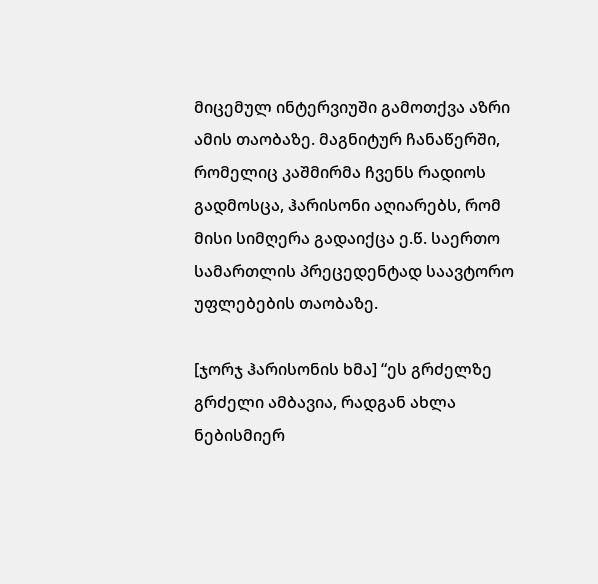მიცემულ ინტერვიუში გამოთქვა აზრი ამის თაობაზე. მაგნიტურ ჩანაწერში, რომელიც კაშმირმა ჩვენს რადიოს გადმოსცა, ჰარისონი აღიარებს, რომ მისი სიმღერა გადაიქცა ე.წ. საერთო სამართლის პრეცედენტად საავტორო უფლებების თაობაზე.

[ჯორჯ ჰარისონის ხმა] “ეს გრძელზე გრძელი ამბავია, რადგან ახლა ნებისმიერ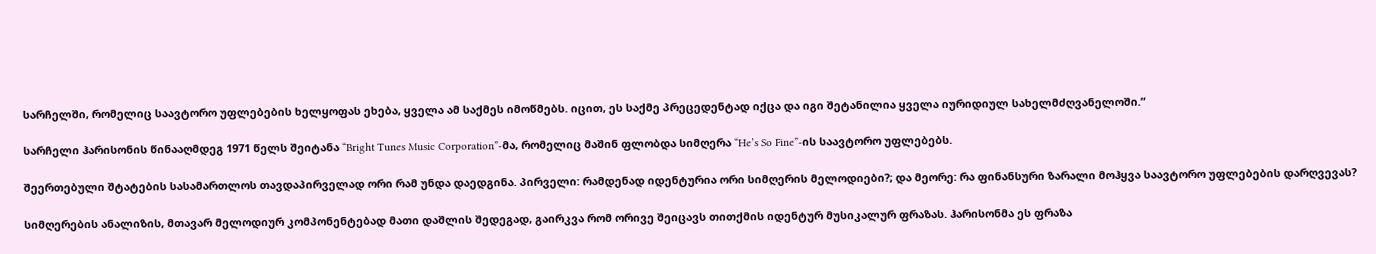სარჩელში, რომელიც საავტორო უფლებების ხელყოფას ეხება, ყველა ამ საქმეს იმოწმებს. იცით, ეს საქმე პრეცედენტად იქცა და იგი შეტანილია ყველა იურიდიულ სახელმძღვანელოში.”

სარჩელი ჰარისონის წინააღმდეგ 1971 წელს შეიტანა “Bright Tunes Music Corporation”-მა, რომელიც მაშინ ფლობდა სიმღერა “He’s So Fine”-ის საავტორო უფლებებს.

შეერთებული შტატების სასამართლოს თავდაპირველად ორი რამ უნდა დაედგინა. პირველი: რამდენად იდენტურია ორი სიმღერის მელოდიები?; და მეორე: რა ფინანსური ზარალი მოჰყვა საავტორო უფლებების დარღვევას?

სიმღერების ანალიზის, მთავარ მელოდიურ კომპონენტებად მათი დაშლის შედეგად, გაირკვა რომ ორივე შეიცავს თითქმის იდენტურ მუსიკალურ ფრაზას. ჰარისონმა ეს ფრაზა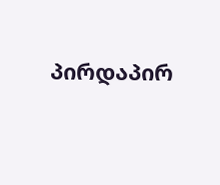პირდაპირ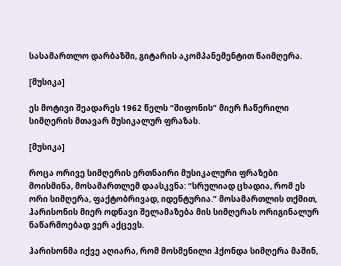სასამართლო დარბაზში, გიტარის აკომპანემენტით წაიმღერა.

[მუსიკა]

ეს მოტივი შეადარეს 1962 წელს “შიფონის” მიერ ჩაწერილი სიმღერის მთავარ მუსიკალურ ფრაზას.

[მუსიკა]

როცა ორივე სიმღერის ერთნაირი მუსიკალური ფრაზები მოისმინა, მოსამართლემ დაასკვნა: “სრულიად ცხადია, რომ ეს ორი სიმღერა, ფაქტობრივად, იდენტურია.” მოსამართლის თქმით, ჰარისონის მიერ ოდნავი შელამაზება მის სიმღერას ორიგინალურ ნაწარმოებად ვერ აქცევს.

ჰარისონმა იქვე აღიარა, რომ მოსმენილი ჰქონდა სიმღერა მაშინ,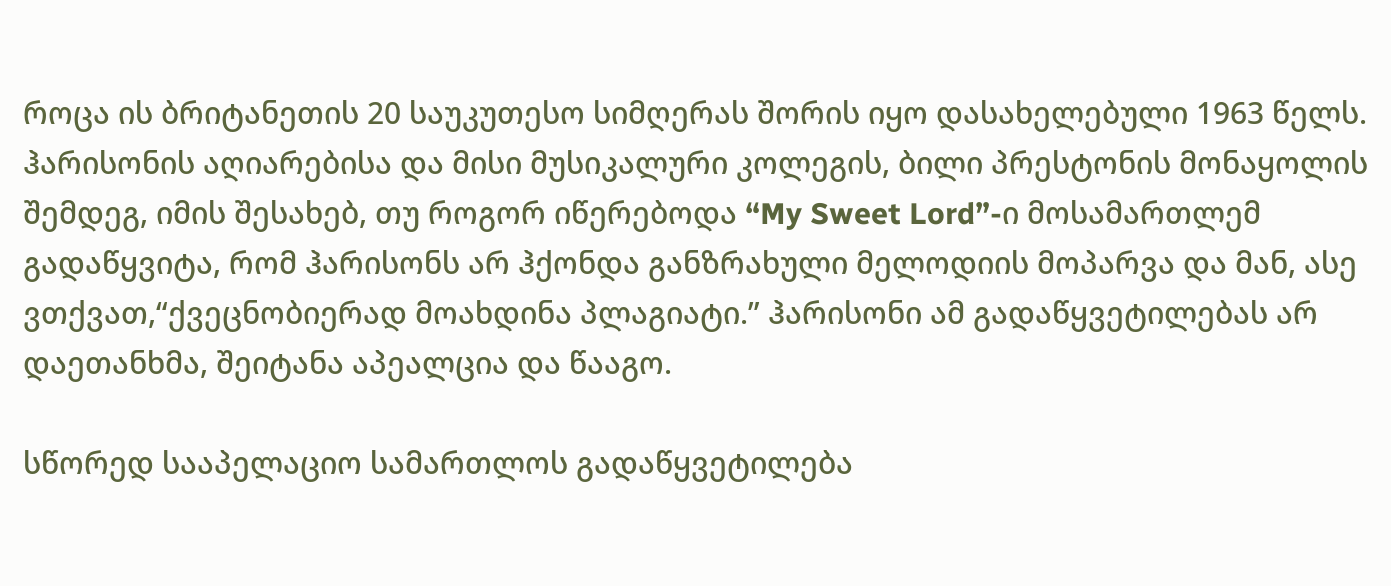როცა ის ბრიტანეთის 20 საუკუთესო სიმღერას შორის იყო დასახელებული 1963 წელს. ჰარისონის აღიარებისა და მისი მუსიკალური კოლეგის, ბილი პრესტონის მონაყოლის შემდეგ, იმის შესახებ, თუ როგორ იწერებოდა “My Sweet Lord”-ი მოსამართლემ გადაწყვიტა, რომ ჰარისონს არ ჰქონდა განზრახული მელოდიის მოპარვა და მან, ასე ვთქვათ,“ქვეცნობიერად მოახდინა პლაგიატი.” ჰარისონი ამ გადაწყვეტილებას არ დაეთანხმა, შეიტანა აპეალცია და წააგო.

სწორედ სააპელაციო სამართლოს გადაწყვეტილება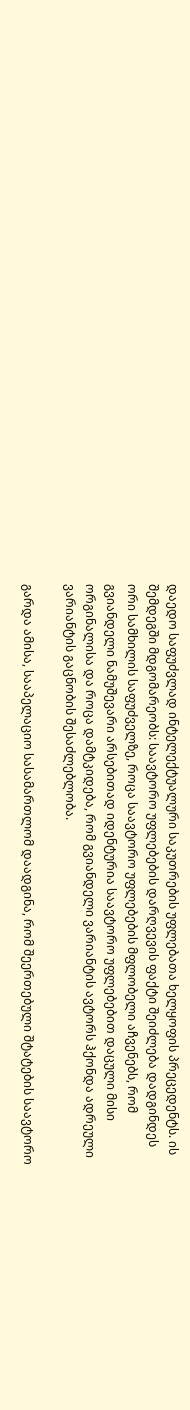დაედო საფუძვლად ინტელექტუალური საკუთრების უფლებათა ხელყოფის პრეცედენტს. ის შემდეგში მდგომარეობს: საავტორო უფლებების დარღვევის ფაქტი შეიძლება დადგინდეს ორი სამხილის საფუძველზე, როცა საავტორო უფლებების მფლობელი აჩვენებს, რომ გვიანდელი ნამუშევარი არსებითად იდენტურია საავტორო უფლებებით დაცული მისი ორგინალისა და როცა დამტკიდება, რომ გვიანდელი ვარიანტის ავტორს ჰქონდა ადრეული ვარიანტის გაცნობის შესაძლებლობა.

გარდა ამისა, სააპელაციო სასამართლომ დაადგინა, რომ შეერთებული შტატების საავტორო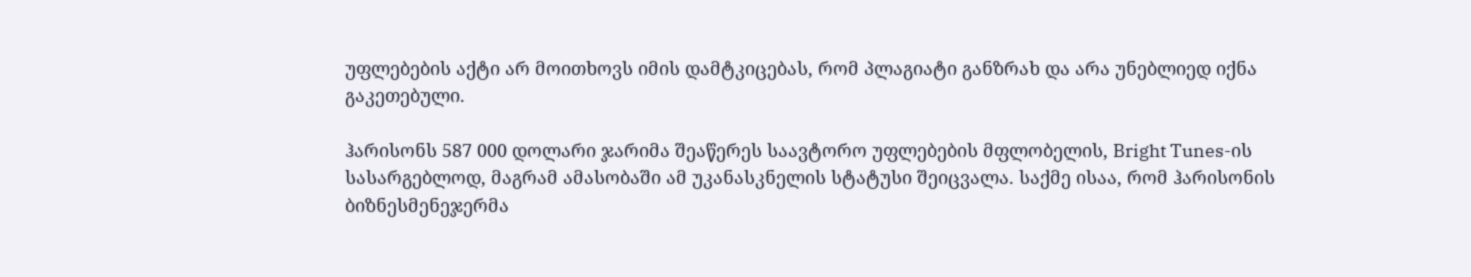უფლებების აქტი არ მოითხოვს იმის დამტკიცებას, რომ პლაგიატი განზრახ და არა უნებლიედ იქნა გაკეთებული.

ჰარისონს 587 000 დოლარი ჯარიმა შეაწერეს საავტორო უფლებების მფლობელის, Bright Tunes-ის სასარგებლოდ, მაგრამ ამასობაში ამ უკანასკნელის სტატუსი შეიცვალა. საქმე ისაა, რომ ჰარისონის ბიზნესმენეჯერმა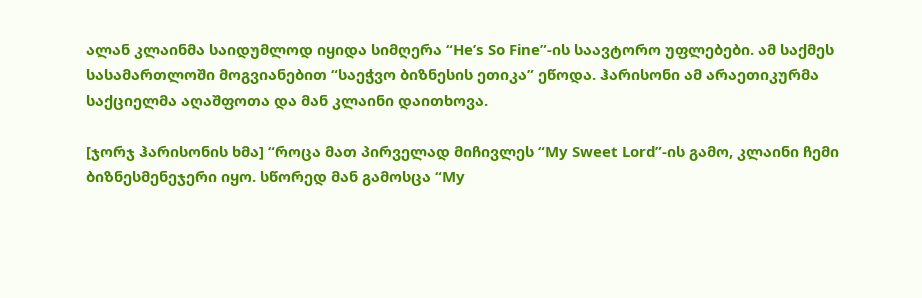ალან კლაინმა საიდუმლოდ იყიდა სიმღერა “He’s So Fine”-ის საავტორო უფლებები. ამ საქმეს სასამართლოში მოგვიანებით “საეჭვო ბიზნესის ეთიკა” ეწოდა. ჰარისონი ამ არაეთიკურმა საქციელმა აღაშფოთა და მან კლაინი დაითხოვა.

[ჯორჯ ჰარისონის ხმა] “როცა მათ პირველად მიჩივლეს “My Sweet Lord”-ის გამო, კლაინი ჩემი ბიზნესმენეჯერი იყო. სწორედ მან გამოსცა “My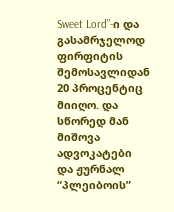Sweet Lord”-ი და გასამრჯელოდ ფირფიტის შემოსავლიდან 20 პროცენტიც მიიღო. და სწორედ მან მიშოვა ადვოკატები და ჟურნალ “პლეიბოის”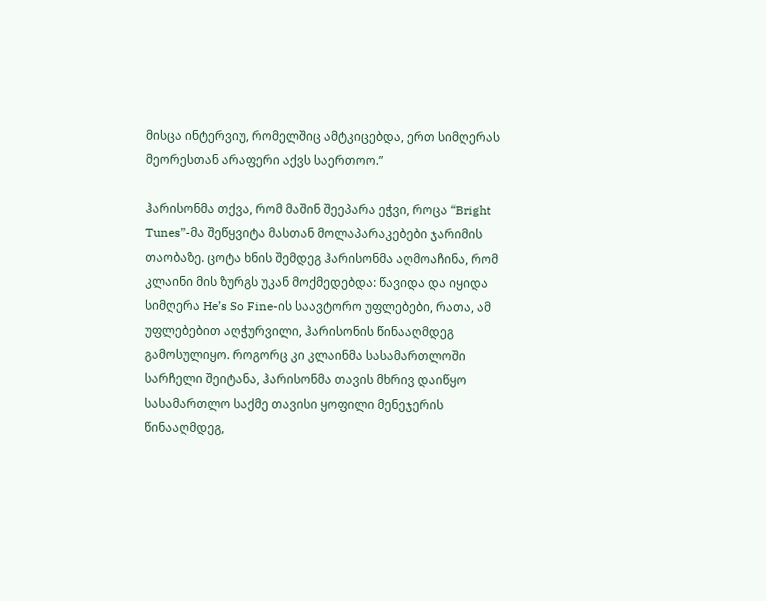მისცა ინტერვიუ, რომელშიც ამტკიცებდა, ერთ სიმღერას მეორესთან არაფერი აქვს საერთოო.”

ჰარისონმა თქვა, რომ მაშინ შეეპარა ეჭვი, როცა “Bright Tunes”-მა შეწყვიტა მასთან მოლაპარაკებები ჯარიმის თაობაზე. ცოტა ხნის შემდეგ ჰარისონმა აღმოაჩინა, რომ კლაინი მის ზურგს უკან მოქმედებდა: წავიდა და იყიდა სიმღერა He’s So Fine-ის საავტორო უფლებები, რათა, ამ უფლებებით აღჭურვილი, ჰარისონის წინააღმდეგ გამოსულიყო. როგორც კი კლაინმა სასამართლოში სარჩელი შეიტანა, ჰარისონმა თავის მხრივ დაიწყო სასამართლო საქმე თავისი ყოფილი მენეჯერის წინააღმდეგ,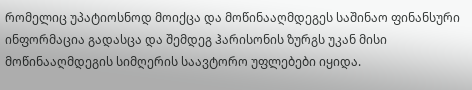რომელიც უპატიოსნოდ მოიქცა და მოწინააღმდეგეს საშინაო ფინანსური ინფორმაცია გადასცა და შემდეგ ჰარისონის ზურგს უკან მისი მოწინააღმდეგის სიმღერის საავტორო უფლებები იყიდა.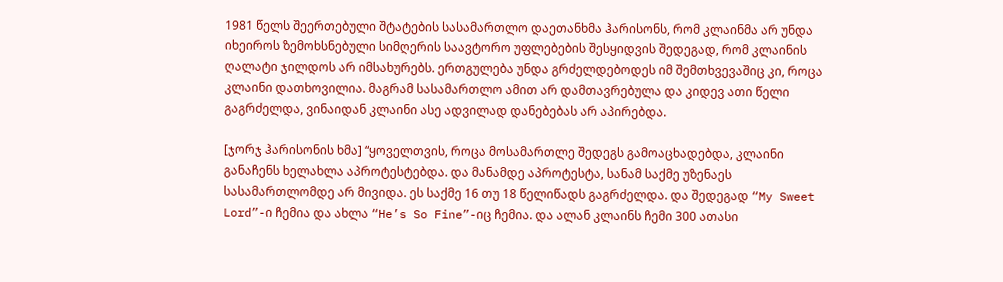1981 წელს შეერთებული შტატების სასამართლო დაეთანხმა ჰარისონს, რომ კლაინმა არ უნდა იხეიროს ზემოხსნებული სიმღერის საავტორო უფლებების შესყიდვის შედეგად, რომ კლაინის ღალატი ჯილდოს არ იმსახურებს. ერთგულება უნდა გრძელდებოდეს იმ შემთხვევაშიც კი, როცა კლაინი დათხოვილია. მაგრამ სასამართლო ამით არ დამთავრებულა და კიდევ ათი წელი გაგრძელდა, ვინაიდან კლაინი ასე ადვილად დანებებას არ აპირებდა.

[ჯორჯ ჰარისონის ხმა] “ყოველთვის, როცა მოსამართლე შედეგს გამოაცხადებდა, კლაინი განაჩენს ხელახლა აპროტესტებდა. და მანამდე აპროტესტა, სანამ საქმე უზენაეს სასამართლომდე არ მივიდა. ეს საქმე 16 თუ 18 წელიწადს გაგრძელდა. და შედეგად “My Sweet Lord”-ი ჩემია და ახლა “He’s So Fine”-იც ჩემია. და ალან კლაინს ჩემი 300 ათასი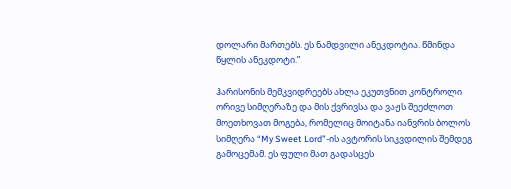დოლარი მართებს. ეს ნამდვილი ანეკდოტია. წმინდა წყლის ანეკდოტი.”

ჰარისონის მემკვიდრეებს ახლა ეკუთვნით კონტროლი ორივე სიმღერაზე და მის ქვრივსა და ვაჟს შეეძლოთ მოეთხოვათ მოგება, რომელიც მოიტანა იანვრის ბოლოს სიმღერა “My Sweet Lord”-ის ავტორის სიკვდილის შემდეგ გამოცემამ. ეს ფული მათ გადასცეს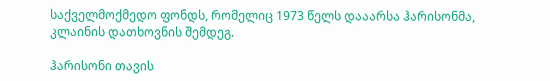საქველმოქმედო ფონდს, რომელიც 1973 წელს დააარსა ჰარისონმა, კლაინის დათხოვნის შემდეგ.

ჰარისონი თავის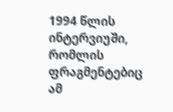1994 წლის ინტერვიუში, რომლის ფრაგმენტებიც ამ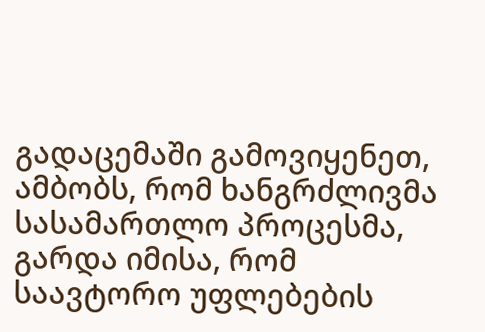გადაცემაში გამოვიყენეთ, ამბობს, რომ ხანგრძლივმა სასამართლო პროცესმა, გარდა იმისა, რომ საავტორო უფლებების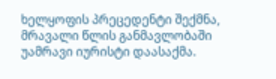ხელყოფის პრეცედენტი შექმნა, მრავალი წლის განმავლობაში უამრავი იურისტი დაასაქმა.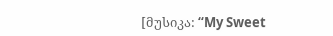[მუსიკა: “My Sweet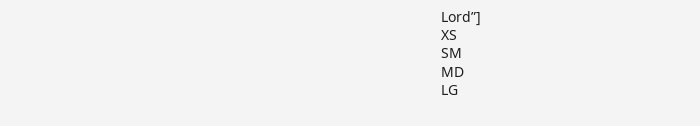Lord”]
XS
SM
MD
LG